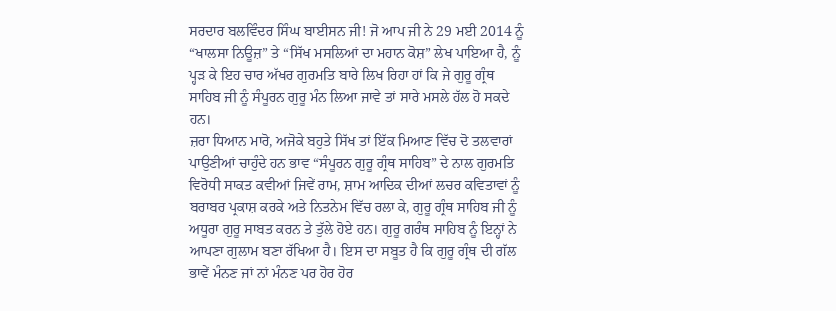ਸਰਦਾਰ ਬਲਵਿੰਦਰ ਸਿੰਘ ਬਾਈਸਨ ਜੀ! ਜੋ ਆਪ ਜੀ ਨੇ 29 ਮਈ 2014 ਨੂੰ “ਖਾਲਸਾ ਨਿਊਜ਼” ਤੇ “ਸਿੱਖ ਮਸਲਿਆਂ ਦਾ ਮਹਾਨ ਕੋਸ਼” ਲੇਖ ਪਾਇਆ ਹੈ, ਨੂੰ ਪ੍ਹੜ ਕੇ ਇਹ ਚਾਰ ਅੱਖਰ ਗੁਰਮਤਿ ਬਾਰੇ ਲਿਖ ਰਿਹਾ ਹਾਂ ਕਿ ਜੇ ਗੁਰੂ ਗ੍ਰੰਥ ਸਾਹਿਬ ਜੀ ਨੂੰ ਸੰਪੂਰਨ ਗੁਰੂ ਮੰਨ ਲਿਆ ਜਾਵੇ ਤਾਂ ਸਾਰੇ ਮਸਲੇ ਹੱਲ ਹੋ ਸਕਦੇ ਹਨ।
ਜ਼ਰਾ ਧਿਆਨ ਮਾਰੋ, ਅਜੋਕੇ ਬਹੁਤੇ ਸਿੱਖ ਤਾਂ ਇੱਕ ਮਿਆਣ ਵਿੱਚ ਦੋ ਤਲਵਾਰਾਂ ਪਾਉਣੀਆਂ ਚਾਹੁੰਦੇ ਹਨ ਭਾਵ “ਸੰਪੂਰਨ ਗੁਰੂ ਗ੍ਰੰਥ ਸਾਹਿਬ” ਦੇ ਨਾਲ ਗੁਰਮਤਿ ਵਿਰੋਧੀ ਸਾਕਤ ਕਵੀਆਂ ਜਿਵੇਂ ਰਾਮ, ਸ਼ਾਮ ਆਦਿਕ ਦੀਆਂ ਲਚਰ ਕਵਿਤਾਵਾਂ ਨੂੰ ਬਰਾਬਰ ਪ੍ਰਕਾਸ਼ ਕਰਕੇ ਅਤੇ ਨਿਤਨੇਮ ਵਿੱਚ ਰਲਾ ਕੇ, ਗੁਰੂ ਗ੍ਰੰਥ ਸਾਹਿਬ ਜੀ ਨੂੰ ਅਧੂਰਾ ਗੁਰੂ ਸਾਬਤ ਕਰਨ ਤੇ ਤੁੱਲੇ ਹੋਏ ਹਨ। ਗੁਰੂ ਗਰੰਥ ਸਾਹਿਬ ਨੂੰ ਇਨ੍ਹਾਂ ਨੇ ਆਪਣਾ ਗੁਲਾਮ ਬਣਾ ਰੱਖਿਆ ਹੈ। ਇਸ ਦਾ ਸਬੂਤ ਹੈ ਕਿ ਗੁਰੂ ਗ੍ਰੰਥ ਦੀ ਗੱਲ ਭਾਵੇਂ ਮੰਨਣ ਜਾਂ ਨਾਂ ਮੰਨਣ ਪਰ ਹੋਰ ਹੋਰ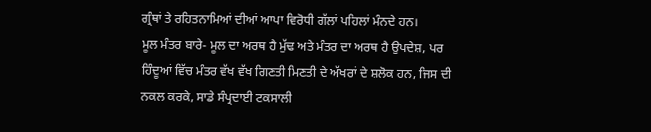ਗ੍ਰੰਥਾਂ ਤੇ ਰਹਿਤਨਾਮਿਆਂ ਦੀਆਂ ਆਪਾ ਵਿਰੋਧੀ ਗੱਲਾਂ ਪਹਿਲਾਂ ਮੰਨਦੇ ਹਨ।
ਮੂਲ ਮੰਤਰ ਬਾਰੇ- ਮੂਲ ਦਾ ਅਰਥ ਹੈ ਮੁੱਢ ਅਤੇ ਮੰਤਰ ਦਾ ਅਰਥ ਹੈ ਉਪਦੇਸ਼, ਪਰ ਹਿੰਦੂਆਂ ਵਿੱਚ ਮੰਤਰ ਵੱਖ ਵੱਖ ਗਿਣਤੀ ਮਿਣਤੀ ਦੇ ਅੱਖਰਾਂ ਦੇ ਸ਼ਲੋਕ ਹਨ, ਜਿਸ ਦੀ ਨਕਲ ਕਰਕੇ, ਸਾਡੇ ਸੰਪ੍ਰਦਾਈ ਟਕਸਾਲੀ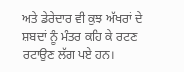ਅਤੇ ਡੇਰੇਦਾਰ ਵੀ ਕੁਝ ਅੱਖਰਾਂ ਦੇ ਸ਼ਬਦਾਂ ਨੂੰ ਮੰਤਰ ਕਹਿ ਕੇ ਰਟਣ ਰਟਾਉਣ ਲੱਗ ਪਏ ਹਨ।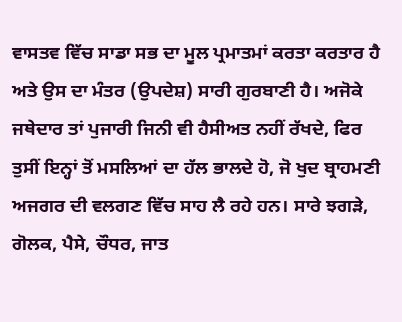ਵਾਸਤਵ ਵਿੱਚ ਸਾਡਾ ਸਭ ਦਾ ਮੂਲ ਪ੍ਰਮਾਤਮਾਂ ਕਰਤਾ ਕਰਤਾਰ ਹੈ ਅਤੇ ਉਸ ਦਾ ਮੰਤਰ (ਉਪਦੇਸ਼) ਸਾਰੀ ਗੁਰਬਾਣੀ ਹੈ। ਅਜੋਕੇ ਜਥੇਦਾਰ ਤਾਂ ਪੁਜਾਰੀ ਜਿਨੀ ਵੀ ਹੈਸੀਅਤ ਨਹੀਂ ਰੱਖਦੇ, ਫਿਰ ਤੁਸੀਂ ਇਨ੍ਹਾਂ ਤੋਂ ਮਸਲਿਆਂ ਦਾ ਹੱਲ ਭਾਲਦੇ ਹੋ, ਜੋ ਖੁਦ ਬ੍ਰਾਹਮਣੀ ਅਜਗਰ ਦੀ ਵਲਗਣ ਵਿੱਚ ਸਾਹ ਲੈ ਰਹੇ ਹਨ। ਸਾਰੇ ਝਗੜੇ, ਗੋਲਕ, ਪੈਸੇ, ਚੌਧਰ, ਜਾਤ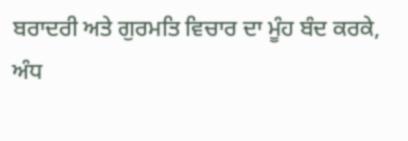ਬਰਾਦਰੀ ਅਤੇ ਗੁਰਮਤਿ ਵਿਚਾਰ ਦਾ ਮੂੰਹ ਬੰਦ ਕਰਕੇ, ਅੰਧ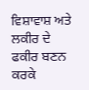ਵਿਸ਼ਾਵਾਸ਼ ਅਤੇ ਲਕੀਰ ਦੇ ਫਕੀਰ ਬਣਨ ਕਰਕੇ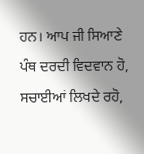ਹਨ। ਆਪ ਜੀ ਸਿਆਣੇ ਪੰਥ ਦਰਦੀ ਵਿਦਵਾਨ ਹੋ, ਸਚਾਈਆਂ ਲਿਖਦੇ ਰਹੋ,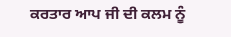ਕਰਤਾਰ ਆਪ ਜੀ ਦੀ ਕਲਮ ਨੂੰ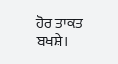ਹੋਰ ਤਾਕਤ ਬਖਸ਼ੇ।